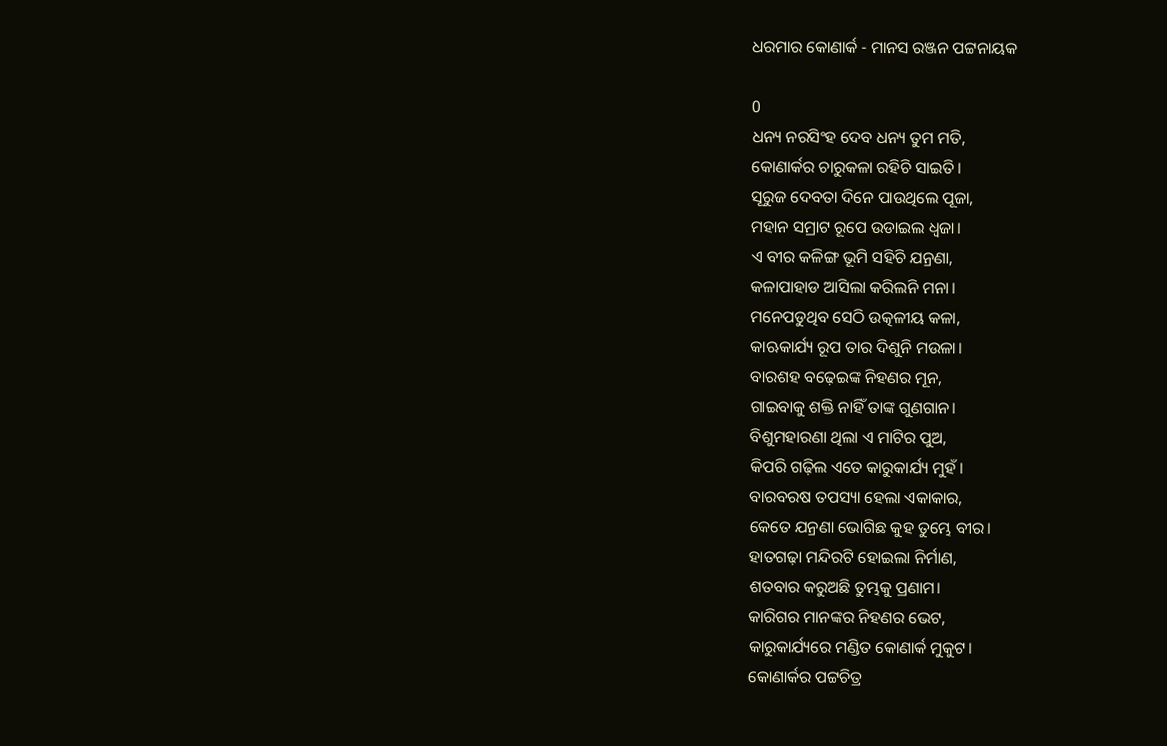ଧରମାର କୋଣାର୍କ - ମାନସ ରଞ୍ଜନ ପଟ୍ଟନାୟକ

0
ଧନ୍ୟ ନରସିଂହ ଦେବ ଧନ୍ୟ ତୁମ ମତି,
କୋଣାର୍କର ଚାରୁକଳା ରହିଚି ସାଇତି।
ସୂରୁଜ ଦେବତା ଦିନେ ପାଉଥିଲେ ପୂଜା,
ମହାନ ସମ୍ରାଟ ରୂପେ ଉଡାଇଲ ଧ୍ବଜା।
ଏ ବୀର କଳିଙ୍ଗ ଭୂମି ସହିଚି ଯନ୍ରଣା,
କଳାପାହାଡ ଆସିଲା କରିଲନି ମନା।
ମନେପଡୁଥିବ ସେଠି ଉତ୍କଳୀୟ କଳା,
କାଋକାର୍ଯ୍ୟ ରୂପ ତାର ଦିଶୁନି ମଉଳା।
ବାରଶହ ବଢ଼େଇଙ୍କ ନିହଣର ମୂନ,
ଗାଇବାକୁ ଶକ୍ତି ନାହିଁ ତାଙ୍କ ଗୁଣଗାନ।
ବିଶୁମହାରଣା ଥିଲା ଏ ମାଟିର ପୁଅ,
କିପରି ଗଢ଼ିଲ ଏତେ କାରୁକାର୍ଯ୍ୟ ମୁହଁ।
ବାରବରଷ ତପସ୍ୟା ହେଲା ଏକାକାର,
କେତେ ଯନ୍ରଣା ଭୋଗିଛ କୁହ ତୁମ୍ଭେ ବୀର।
ହାତଗଢ଼ା ମନ୍ଦିରଟି ହୋଇଲା ନିର୍ମାଣ,
ଶତବାର କରୁଅଛି ତୁମ୍ଭକୁ ପ୍ରଣାମ।
କାରିଗର ମାନଙ୍କର ନିହଣର ଭେଟ,
କାରୁକାର୍ଯ୍ୟରେ ମଣ୍ଡିତ କୋଣାର୍କ ମୁକୁଟ।
କୋଣାର୍କର ପଟ୍ଟଚିତ୍ର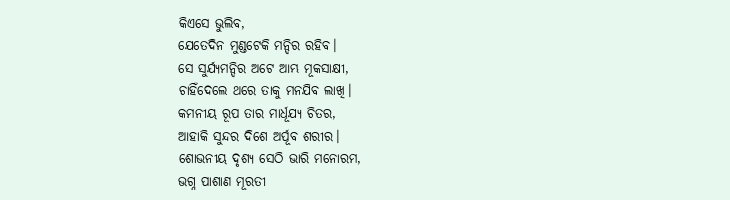କିଏସେ ଭୁଲିବ,
ଯେତେଦିନ ମୁଣ୍ଡଟେକି ମନ୍ଦିର ରହିବ।
ସେ ସୁର୍ଯ୍ୟମନ୍ଦିର ଅଟେ ଆମ୍ଭ ମୂକସାକ୍ଷୀ,
ଚାହିଁଦେଲେ ଥରେ ତାକୁ ମନଯିବ ଲାଖି।
କମନୀୟ ରୂପ ତାର ମାର୍ଧୂଯ୍ୟ ଚିତର,
ଆହାକି ସୁନ୍ଦର ଦିଶେ ଅର୍ପୂବ ଶରୀର।
ଶୋଭନୀୟ ଦୃଶ୍ୟ ସେଠି ଭାରି ମନୋରମ,
ଭଗ୍ନ ପାଶାଣ ମୂରତୀ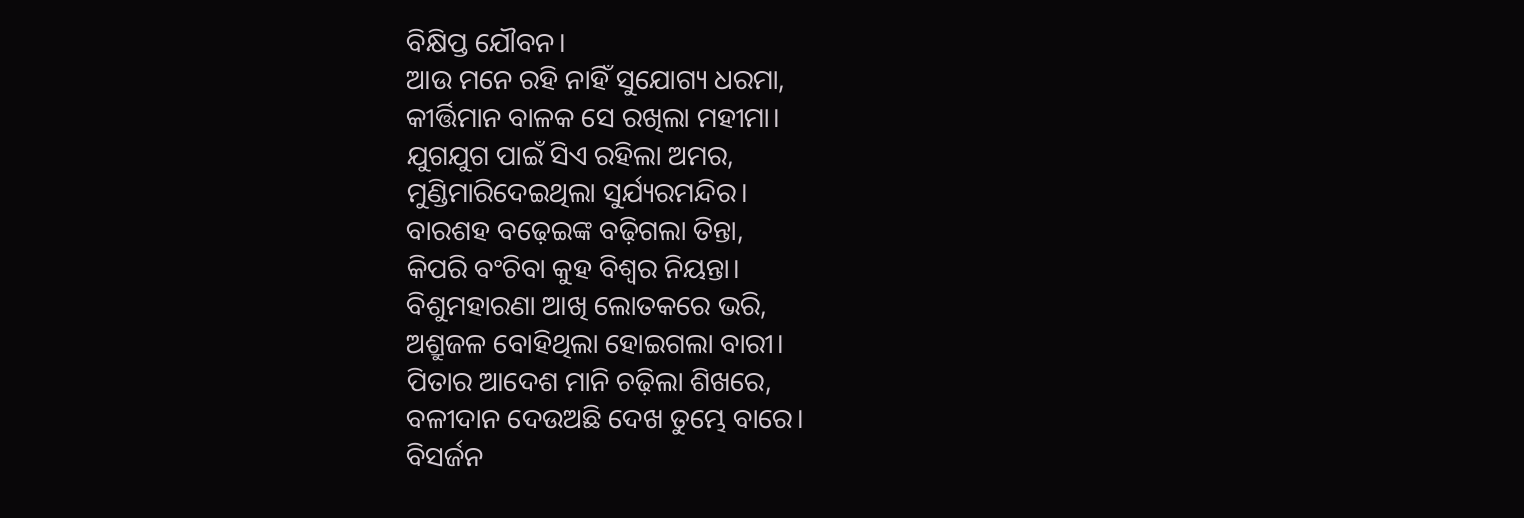ବିକ୍ଷିପ୍ତ ଯୌବନ।
ଆଉ ମନେ ରହି ନାହିଁ ସୁଯୋଗ୍ୟ ଧରମା,
କୀର୍ତ୍ତିମାନ ବାଳକ ସେ ରଖିଲା ମହୀମା।
ଯୁଗଯୁଗ ପାଇଁ ସିଏ ରହିଲା ଅମର,
ମୁଣ୍ଡିମାରିଦେଇଥିଲା ସୁର୍ଯ୍ୟରମନ୍ଦିର।
ବାରଶହ ବଢ଼େଇଙ୍କ ବଢ଼ିଗଲା ତିନ୍ତା,
କିପରି ବଂଚିବା କୁହ ବିଶ୍ବର ନିୟନ୍ତା।
ବିଶୁମହାରଣା ଆଖି ଲୋତକରେ ଭରି,
ଅଶ୍ରୁଜଳ ବୋହିଥିଲା ହୋଇଗଲା ବାରୀ।
ପିତାର ଆଦେଶ ମାନି ଚଢ଼ିଲା ଶିଖରେ,
ବଳୀଦାନ ଦେଉଅଛି ଦେଖ ତୁମ୍ଭେ ବାରେ।
ବିସର୍ଜନ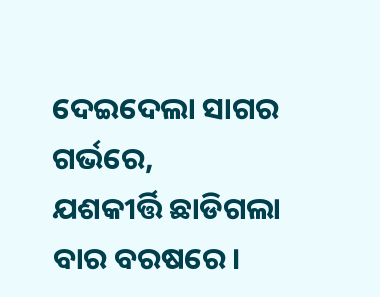ଦେଇଦେଲା ସାଗର ଗର୍ଭରେ,
ଯଶକୀର୍ତ୍ତି ଛାଡିଗଲା ବାର ବରଷରେ।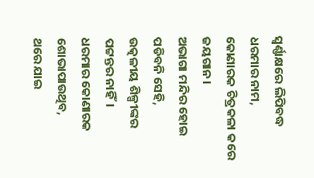ସ୍ବର୍ଣ୍ଣାକ୍ଷରେ ଲିପିବଦ୍ଧ ଧରମାର ନାମ,
କୋଣାରକ ଚିତ୍ରକଳା କରେ ଜୟଗାନ।
ଅଭାଗା ମନ୍ଦିର ହୋଇ ପଡିବନି ସେହି,
ଉତ୍କଳୀୟ ଶିଳ୍ପୀଙ୍କର ପଟ୍ଟନ୍ତର ନାହିଁ।
ଧରମାର କୋଣାରକ ଶୋଭାପାଉଥିବ,
ଥରେ ଯାଇ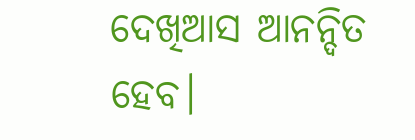ଦେଖିଆସ ଆନନ୍ଦିତ ହେବ।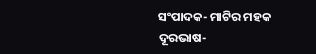ସଂପାଦକ- ମାଟିର ମହକ
ଦୂରଭାଷ-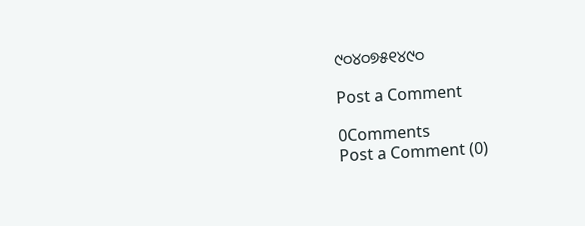୯୦୪୦୭୫୧୪୯୦

Post a Comment

0Comments
Post a Comment (0)